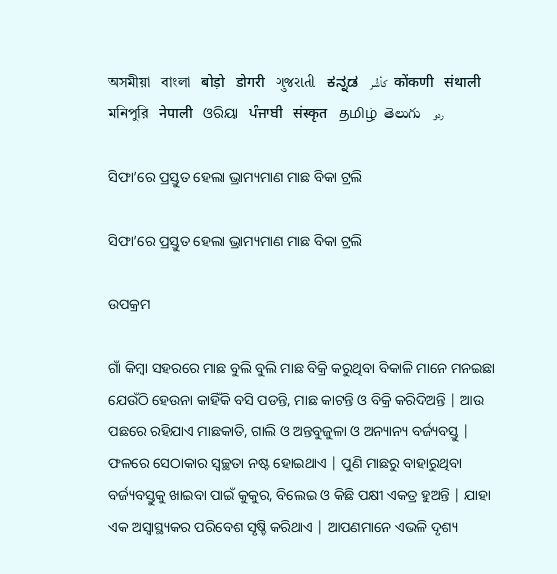অসমীয়া   বাংলা   बोड़ो   डोगरी   ગુજરાતી   ಕನ್ನಡ   كأشُر   कोंकणी   संथाली   মনিপুরি   नेपाली   ଓରିୟା   ਪੰਜਾਬੀ   संस्कृत   தமிழ்  తెలుగు   ردو

ସିଫା’ରେ ପ୍ରସ୍ତୁତ ହେଲା ଭ୍ରାମ୍ୟମାଣ ମାଛ ବିକା ଟ୍ରଲି

ସିଫା’ରେ ପ୍ରସ୍ତୁତ ହେଲା ଭ୍ରାମ୍ୟମାଣ ମାଛ ବିକା ଟ୍ରଲି

ଉପକ୍ରମ

ଗାଁ କିମ୍ବା ସହରରେ ମାଛ ବୁଲି ବୁଲି ମାଛ ବିକ୍ରି କରୁଥିବା ବିକାଳି ମାନେ ମନଇଛା ଯେଉଁଠି ହେଉନା କାହିଁକି ବସି ପଡନ୍ତି, ମାଛ କାଟନ୍ତି ଓ ବିକ୍ରି କରିଦିଅନ୍ତି | ଆଉ ପଛରେ ରହିଯାଏ ମାଛକାତି, ଗାଲି ଓ ଅନ୍ତବୁଜୁଳା ଓ ଅନ୍ୟାନ୍ୟ ବର୍ଜ୍ୟବସ୍ତୁ | ଫଳରେ ସେଠାକାର ସ୍ୱଚ୍ଛତା ନଷ୍ଟ ହୋଇଥାଏ | ପୁଣି ମାଛରୁ ବାହାରୁଥିବା ବର୍ଜ୍ୟବସ୍ତୁକୁ ଖାଇବା ପାଇଁ କୁକୁର, ବିଲେଇ ଓ କିଛି ପକ୍ଷୀ ଏକତ୍ର ହୁଅନ୍ତି | ଯାହା ଏକ ଅସ୍ୱାସ୍ଥ୍ୟକର ପରିବେଶ ସୃଷ୍ଚି କରିଥାଏ | ଆପଣମାନେ ଏଭଳି ଦୃଶ୍ୟ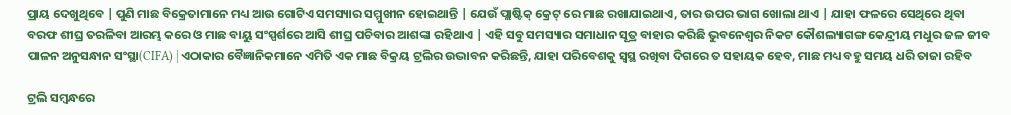ପ୍ରାୟ ଦେଖୁଥିବେ | ପୁଣି ମାଛ ବିକ୍ରେତାମାନେ ମଧ୍ୟ ଆଉ ଗୋଟିଏ ସମସ୍ୟାର ସମ୍ମୁଖୀନ ହୋଇଥାନ୍ତି | ଯେଉଁ ପ୍ଲାଷ୍ଟିକ୍ କ୍ରେଟ୍ ରେ ମାଛ ରଖାଯାଇଥାଏ, ତାର ଉପର ଭାଗ ଖୋଲା ଥାଏ | ଯାହା ଫଳରେ ସେଥିରେ ଥିବା ବରଫ ଶୀଘ୍ର ତରଳିବା ଆରମ୍ଭ କରେ ଓ ମାଛ ବାୟୁ ସଂସ୍ପର୍ଶରେ ଆସି ଶୀଘ୍ର ପଚିବାର ଆଶଙ୍କା ରହିଥାଏ | ଏହି ସବୁ ସମସ୍ୟାର ସମାଧାନ ସୂତ୍ର ବାହାର କରିଛି ଭୁବନେଶ୍ୱର ନିକଟ କୌଶଲ୍ୟାଗଙ୍ଗ କେନ୍ଦ୍ରୀୟ ମଧୁର ଜଳ ଜୀବ ପାଳନ ଅନୁସନ୍ଧାନ ସଂସ୍ଥା(CIFA) | ଏଠାକାର ବୈଜ୍ଞାନିକମାନେ ଏମିତି ଏକ ମାଛ ବିକ୍ରୟ ଟ୍ରଲିର ଉଦ୍ଭାବନ କରିଛନ୍ତି, ଯାହା ପରିବେଶକୁ ସ୍ୱସ୍ଥ ରଖିବା ଦିଗରେ ତ ସହାୟକ ହେବ, ମାଛ ମଧ୍ୟ ବହୁ ସମୟ ଧରି ତାଜା ରହିବ

ଟ୍ରଲି ସମ୍ବନ୍ଧରେ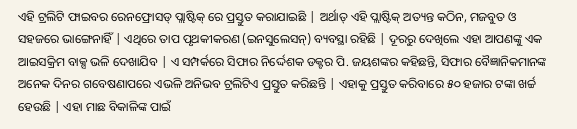ଏହି ଟ୍ରଲିଟି ଫାଇବର ରେନଫ୍ରୋସଡ୍ ପ୍ଲାଷ୍ଟିକ୍ ରେ ପ୍ରସ୍ତୁତ କରାଯାଇଛି | ଅର୍ଥାତ୍ ଏହି ପ୍ଲାଷ୍ଟିକ୍ ଅତ୍ୟନ୍ତ କଠିନ, ମଜବୁତ ଓ ସହଜରେ ଭାଙ୍ଗେନାହିଁ | ଏଥିରେ ତାପ ପୃଥକୀକରଣ (ଇନସୁଲେସନ୍) ବ୍ୟବସ୍ଥା ରହିଛି | ଦୂରରୁ ଦେଖିଲେ ଏହା ଆପଣଙ୍କୁ ଏକ ଆଇସକ୍ରିମ ବାକ୍ସ ଭଳି ଦେଖାଯିବ | ଏ ସମ୍ପର୍କରେ ସିଫାର ନିର୍ଦ୍ଦେଶକ ଡକ୍ଟର ପି. ଜୟଶଙ୍କର କହିଛନ୍ତି, ସିଫାର ବୈଜ୍ଞାନିକମାନଙ୍କ ଅନେକ ଦିନର ଗବେଷଣାପରେ ଏଭଳି ଅନିଭବ ଟ୍ରଲିଟିଏ ପ୍ରସ୍ତୁତ କରିଛନ୍ତି | ଏହାକୁ ପ୍ରସ୍ତୁତ କରିବାରେ ୫୦ ହଜାର ଟଙ୍କା ଖର୍ଚ୍ଚ ହେଉଛି | ଏହା ମାଛ ବିକାଳିଙ୍କ ପାଇଁ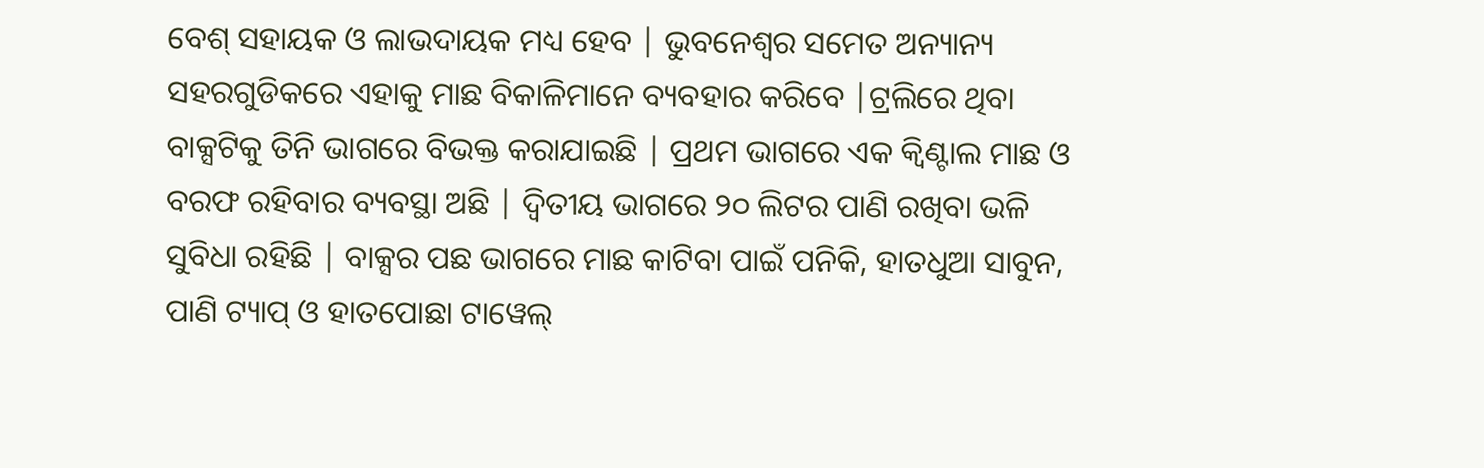ବେଶ୍ ସହାୟକ ଓ ଲାଭଦାୟକ ମଧ୍ୟ ହେବ | ଭୁବନେଶ୍ୱର ସମେତ ଅନ୍ୟାନ୍ୟ ସହରଗୁଡିକରେ ଏହାକୁ ମାଛ ବିକାଳିମାନେ ବ୍ୟବହାର କରିବେ |ଟ୍ରଲିରେ ଥିବା ବାକ୍ସଟିକୁ ତିନି ଭାଗରେ ବିଭକ୍ତ କରାଯାଇଛି | ପ୍ରଥମ ଭାଗରେ ଏକ କ୍ୱିଣ୍ଟାଲ ମାଛ ଓ ବରଫ ରହିବାର ବ୍ୟବସ୍ଥା ଅଛି | ଦ୍ୱିତୀୟ ଭାଗରେ ୨୦ ଲିଟର ପାଣି ରଖିବା ଭଳି ସୁବିଧା ରହିଛି | ବାକ୍ସର ପଛ ଭାଗରେ ମାଛ କାଟିବା ପାଇଁ ପନିକି, ହାତଧୁଆ ସାବୁନ, ପାଣି ଟ୍ୟାପ୍ ଓ ହାତପୋଛା ଟାୱେଲ୍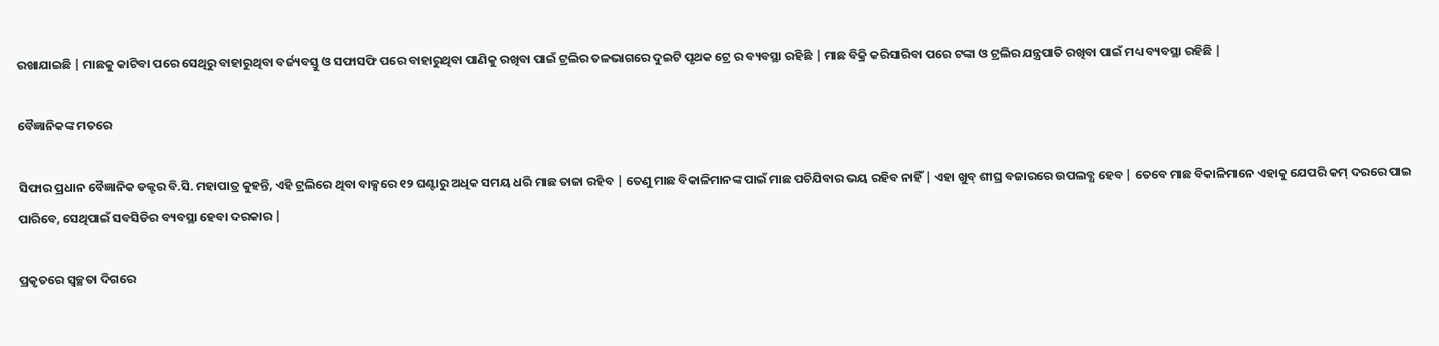ରଖାଯାଇଛି | ମାଛକୁ କାଟିବା ପରେ ସେଥିରୁ ବାହାରୁଥିବା ବର୍ଜ୍ୟବସ୍ତୁ ଓ ସଫାସଫି ପରେ ବାହାରୁଥିବା ପାଣିକୁ ରଖିବା ପାଇଁ ଟ୍ରଲିର ତଳଭାଗରେ ଦୁଇଟି ପୃଥକ ଟ୍ରେ ର ବ୍ୟବସ୍ଥା ରହିଛି | ମାଛ ବିକ୍ରି କରିସାରିବା ପରେ ଟଙ୍କା ଓ ଟ୍ରଲିର ଯନ୍ତ୍ରପାତି ରଖିବା ପାଇଁ ମଧ୍ୟ ବ୍ୟବସ୍ଥା ରହିଛି |

ବୈଜ୍ଞାନିକଙ୍କ ମତରେ

ସିଫାର ପ୍ରଧାନ ବୈଜ୍ଞାନିକ ଡକ୍ଟର ବି.ସି. ମହାପାତ୍ର କୁହନ୍ତି, ଏହି ଟ୍ରଲିରେ ଥିବା ବାକ୍ସରେ ୧୨ ଘଣ୍ଟାରୁ ଅଧିକ ସମୟ ଧରି ମାଛ ତାଜା ରହିବ | ତେଣୁ ମାଛ ବିକାଳିମାନଙ୍କ ପାଇଁ ମାଛ ପଚିଯିବାର ଭୟ ରହିବ ନାହିଁ | ଏହା ଖୁବ୍ ଶୀଘ୍ର ବଜାରରେ ଉପଲବ୍ଧ ହେବ | ତେବେ ମାଛ ବିକାଳିମାନେ ଏହାକୁ ଯେପରି କମ୍ ଦରରେ ପାଇ ପାରିବେ, ସେଥିପାଇଁ ସବସିଡିର ବ୍ୟବସ୍ଥା ହେବା ଦରକାର |

ପ୍ରକୃତରେ ସ୍ୱଚ୍ଛତା ଦିଗରେ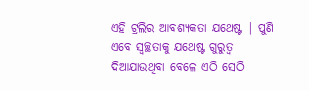ଏହି ଟ୍ରଲିର ଆବଶ୍ୟକତା ଯଥେଷ୍ଟ | ପୁଣି ଏବେ ସ୍ୱଚ୍ଛତାକୁ ଯଥେଷ୍ଟ ଗୁରୁତ୍ୱ ଦିଆଯାଉଥିବା ବେଳେ ଏଠି ସେଠି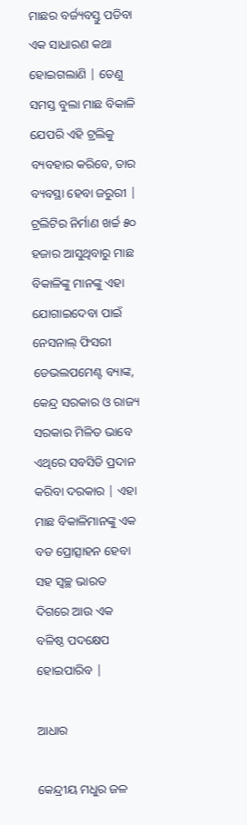ମାଛର ବର୍ଜ୍ୟବସ୍ତୁ ପଡିବା ଏକ ସାଧାରଣ କଥା ହୋଇଗଲାଣି | ତେଣୁ ସମସ୍ତ ବୁଲା ମାଛ ବିକାଳି ଯେପରି ଏହି ଟ୍ରଲିକୁ ବ୍ୟବହାର କରିବେ, ତାର ବ୍ୟବସ୍ଥା ହେବା ଜରୁରୀ | ଟ୍ରଲିଟିର ନିର୍ମାଣ ଖର୍ଚ୍ଚ ୫୦ ହଜାର ଆସୁଥିବାରୁ ମାଛ ବିକାଳିଙ୍କୁ ମାନଙ୍କୁ ଏହା ଯୋଗାଇଦେବା ପାଇଁ ନେସନାଲ୍ ଫିସରୀ ଡେଭଲପମେଣ୍ଟ ବ୍ୟାଙ୍କ, କେନ୍ଦ୍ର ସରକାର ଓ ରାଜ୍ୟ ସରକାର ମିଳିତ ଭାବେ ଏଥିରେ ସବସିଡି ପ୍ରଦାନ କରିବା ଦରକାର | ଏହା ମାଛ ବିକାଳିମାନଙ୍କୁ ଏକ ବଡ ପ୍ରୋତ୍ସାହନ ହେବା ସହ ସ୍ୱଚ୍ଛ ଭାରତ ଦିଗରେ ଆଉ ଏକ ବଳିଷ୍ଠ ପଦକ୍ଷେପ ହୋଇପାରିବ |

ଆଧାର

କେନ୍ଦ୍ରୀୟ ମଧୁର ଜଳ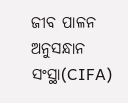ଜୀବ ପାଳନ ଅନୁସନ୍ଧାନ ସଂସ୍ଥା(CIFA)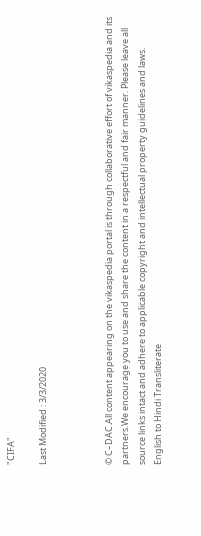"CIFA"

Last Modified : 3/3/2020



© C–DAC.All content appearing on the vikaspedia portal is through collaborative effort of vikaspedia and its partners.We encourage you to use and share the content in a respectful and fair manner. Please leave all source links intact and adhere to applicable copyright and intellectual property guidelines and laws.
English to Hindi Transliterate